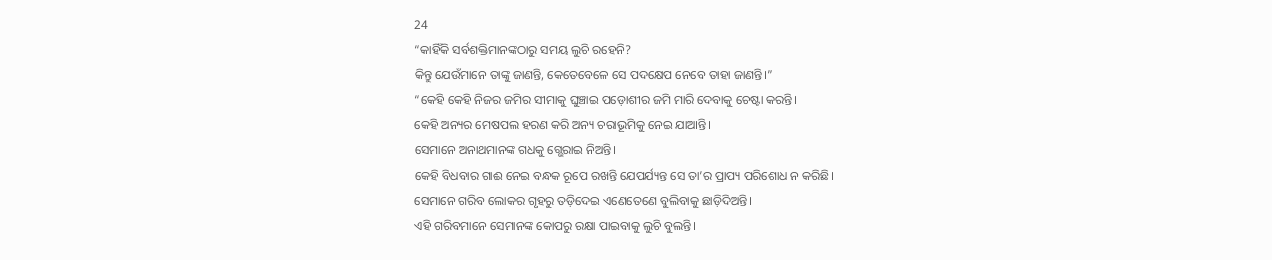24
“କାହିଁକି ସର୍ବଶକ୍ତିମାନଙ୍କଠାରୁ ସମୟ ଲୁଚି ରହେନି?
କିନ୍ତୁ ଯେଉଁମାନେ ତାଙ୍କୁ ଜାଣନ୍ତି, କେତେବେଳେ ସେ ପଦକ୍ଷେପ ନେବେ ତାହା ଜାଣନ୍ତି।”
“କେହି କେହି ନିଜର ଜମିର ସୀମାକୁ ଘୁଞ୍ଚାଇ ପଡ଼ୋଶୀର ଜମି ମାରି ଦେବାକୁ ଚେଷ୍ଟା କରନ୍ତି।
କେହି ଅନ୍ୟର ମେଷପଲ ହରଣ କରି ଅନ୍ୟ ଚରାଭୂମିକୁ ନେଇ ଯାଆନ୍ତି।
ସେମାନେ ଅନାଥମାନଙ୍କ ଗଧକୁ ଗ୍ଭେରାଇ ନିଅନ୍ତି।
କେହି ବିଧବାର ଗାଈ ନେଇ ବନ୍ଧକ ରୂପେ ରଖନ୍ତି ଯେପର୍ଯ୍ୟନ୍ତ ସେ ତା’ର ପ୍ରାପ୍ୟ ପରିଶୋଧ ନ କରିଛି।
ସେମାନେ ଗରିବ ଲୋକର ଗୃହରୁ ତଡ଼ିଦେଇ ଏଣେତେଣେ ବୁଲିବାକୁ ଛାଡ଼ିଦିଅନ୍ତି।
ଏହି ଗରିବମାନେ ସେମାନଙ୍କ କୋପରୁ ରକ୍ଷା ପାଇବାକୁ ଲୁଚି ବୁଲନ୍ତି।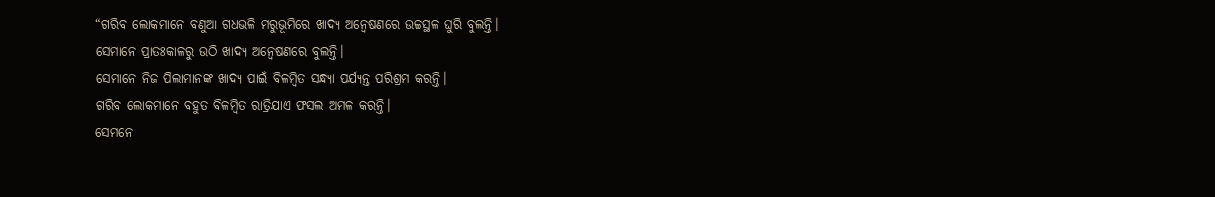“ଗରିବ ଲୋକମାନେ ବଣୁଆ ଗଧଭଳି ମରୁଭୂମିରେ ଖାଦ୍ୟ ଅନ୍ୱେଷଣରେ ଉଚ୍ଚସ୍ଥଳ ଘୁରି ବୁଲନ୍ତି।
ସେମାନେ ପ୍ରାତଃକାଳରୁ ଉଠି ଖାଦ୍ୟ ଅନ୍ୱେଷଣରେ ବୁଲନ୍ତି।
ସେମାନେ ନିଜ ପିଲାମାନଙ୍କ ଖାଦ୍ୟ ପାଇଁ ବିଳମ୍ବିତ ସନ୍ଧ୍ୟା ପର୍ଯ୍ୟନ୍ତ ପରିଶ୍ରମ କରନ୍ତି।
ଗରିବ ଲୋକମାନେ ବହୁତ ବିଳମ୍ବିତ ରାତ୍ରିଯାଏ ଫସଲ ଅମଳ କରନ୍ତି।
ସେମନେ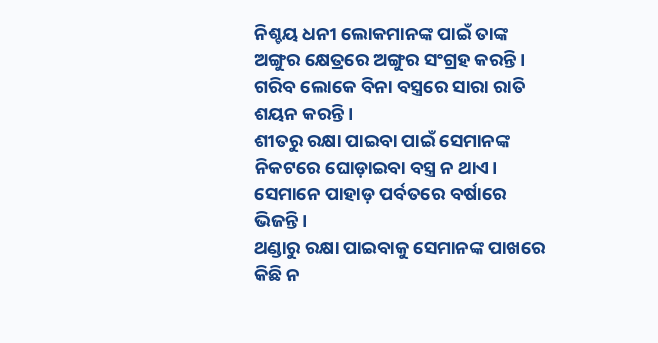ନିଶ୍ଚୟ ଧନୀ ଲୋକମାନଙ୍କ ପାଇଁ ତାଙ୍କ ଅଙ୍ଗୁର କ୍ଷେତ୍ରରେ ଅଙ୍ଗୁର ସଂଗ୍ରହ କରନ୍ତି।
ଗରିବ ଲୋକେ ବିନା ବସ୍ତ୍ରରେ ସାରା ରାତି ଶୟନ କରନ୍ତି।
ଶୀତରୁ ରକ୍ଷା ପାଇବା ପାଇଁ ସେମାନଙ୍କ ନିକଟରେ ଘୋଡ଼ାଇବା ବସ୍ତ୍ର ନ ଥାଏ।
ସେମାନେ ପାହାଡ଼ ପର୍ବତରେ ବର୍ଷାରେ ଭିଜନ୍ତି।
ଥଣ୍ଡାରୁ ରକ୍ଷା ପାଇବାକୁ ସେମାନଙ୍କ ପାଖରେ କିଛି ନ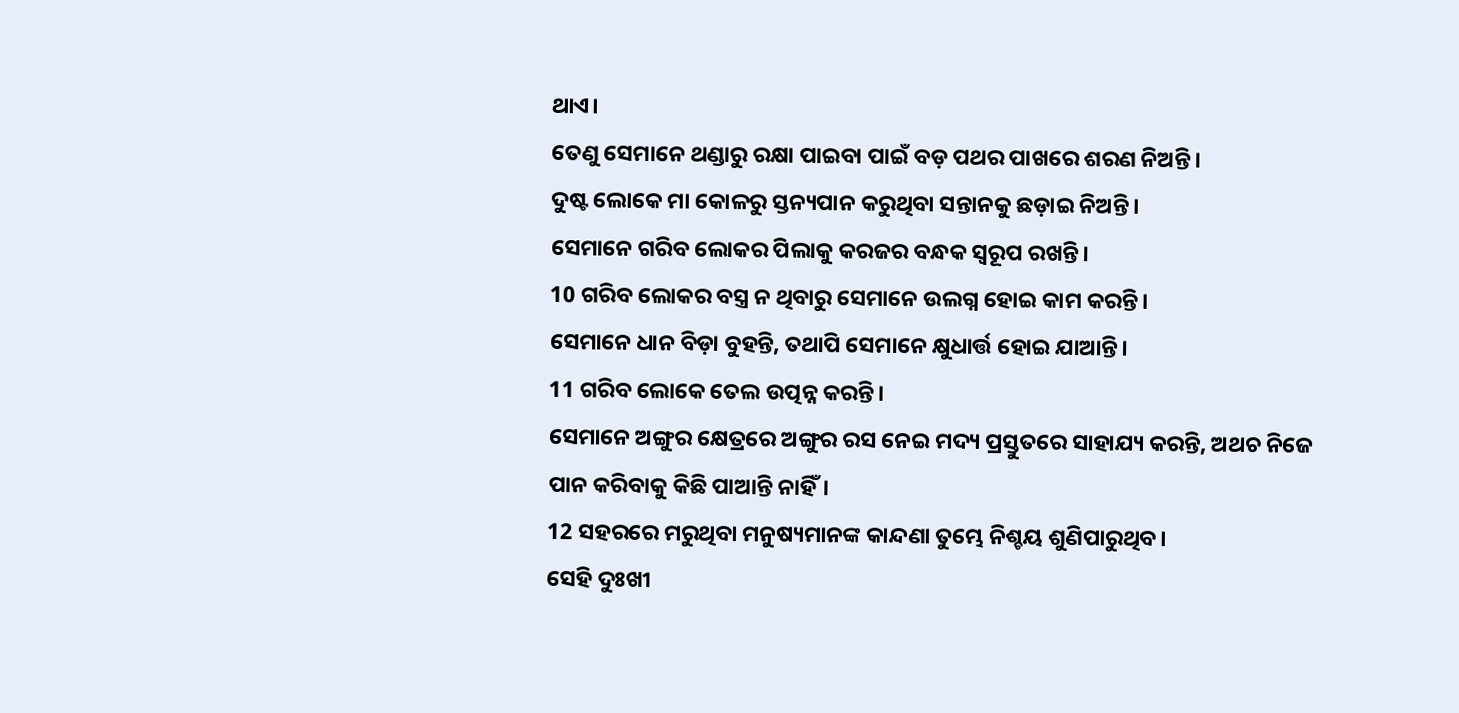ଥାଏ।
ତେଣୁ ସେମାନେ ଥଣ୍ଡାରୁ ରକ୍ଷା ପାଇବା ପାଇଁ ବଡ଼ ପଥର ପାଖରେ ଶରଣ ନିଅନ୍ତି।
ଦୁଷ୍ଟ ଲୋକେ ମା କୋଳରୁ ସ୍ତନ୍ୟପାନ କରୁଥିବା ସନ୍ତାନକୁ ଛଡ଼ାଇ ନିଅନ୍ତି।
ସେମାନେ ଗରିବ ଲୋକର ପିଲାକୁ କରଜର ବନ୍ଧକ ସ୍ୱରୂପ ରଖନ୍ତି।
10 ଗରିବ ଲୋକର ବସ୍ତ୍ର ନ ଥିବାରୁ ସେମାନେ ଉଲଗ୍ନ ହୋଇ କାମ କରନ୍ତି।
ସେମାନେ ଧାନ ବିଡ଼ା ବୁହନ୍ତି, ତଥାପି ସେମାନେ କ୍ଷୁଧାର୍ତ୍ତ ହୋଇ ଯାଆନ୍ତି।
11 ଗରିବ ଲୋକେ ତେଲ ଉତ୍ପନ୍ନ କରନ୍ତି।
ସେମାନେ ଅଙ୍ଗୁର କ୍ଷେତ୍ରରେ ଅଙ୍ଗୁର ରସ ନେଇ ମଦ୍ୟ ପ୍ରସ୍ତୁତରେ ସାହାଯ୍ୟ କରନ୍ତି, ଅଥଚ ନିଜେ ପାନ କରିବାକୁ କିଛି ପାଆନ୍ତି ନାହିଁ।
12 ସହରରେ ମରୁଥିବା ମନୁଷ୍ୟମାନଙ୍କ କାନ୍ଦଣା ତୁମ୍ଭେ ନିଶ୍ଚୟ ଶୁଣିପାରୁଥିବ।
ସେହି ଦୁଃଖୀ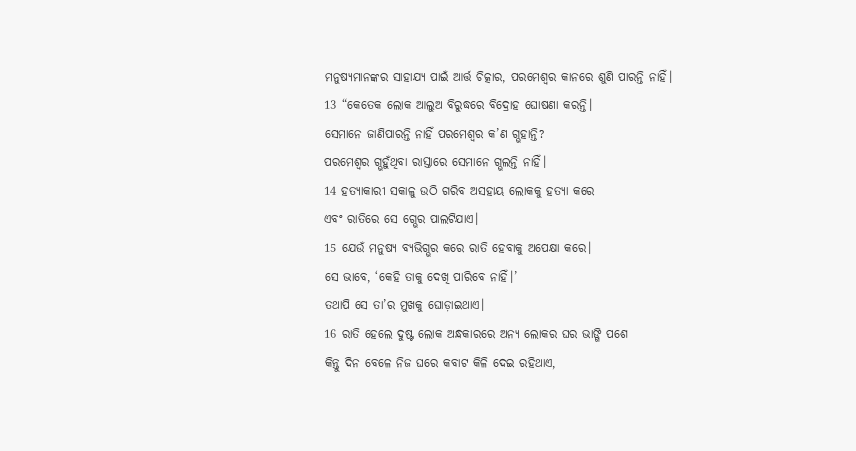ମନୁଷ୍ୟମାନଙ୍କର ସାହାଯ୍ୟ ପାଇଁ ଆର୍ତ୍ତ ଚିତ୍କାର, ପରମେଶ୍ୱର କାନରେ ଶୁଣି ପାରନ୍ତି ନାହିଁ।
13 “କେତେକ ଲୋକ ଆଲୁଅ ବିରୁଦ୍ଧରେ ବିଦ୍ରୋହ ଘୋଷଣା କରନ୍ତି।
ସେମାନେ ଜାଣିପାରନ୍ତି ନାହିଁ ପରମେଶ୍ୱର କ’ଣ ଗ୍ଭହାନ୍ତି?
ପରମେଶ୍ୱର ଗ୍ଭହୁଁଥିବା ରାସ୍ତାରେ ସେମାନେ ଗ୍ଭଲନ୍ତି ନାହିଁ।
14 ହତ୍ୟାକାରୀ ସକାଳୁ ଉଠି ଗରିବ ଅସହାୟ ଲୋକକୁ ହତ୍ୟା କରେ
ଏବଂ ରାତିରେ ସେ ଗ୍ଭେର ପାଲଟିଯାଏ।
15 ଯେଉଁ ମନୁଷ୍ୟ ବ୍ୟଭିଗ୍ଭର କରେ ରାତି ହେବାକୁ ଅପେକ୍ଷା କରେ।
ସେ ଭାବେ, ‘କେହି ତାକୁ ଦେଖି ପାରିବେ ନାହିଁ।’
ତଥାପି ସେ ତା’ର ମୁଖକୁ ଘୋଡ଼ାଇଥାଏ।
16 ରାତି ହେଲେ ଦୁଷ୍ଟ ଲୋକ ଅନ୍ଧକାରରେ ଅନ୍ୟ ଲୋକର ଘର ଭାଙ୍ଗି ପଶେ
କିନ୍ତୁ ଦିନ ବେଳେ ନିଜ ଘରେ କବାଟ କିଳି ଦେଇ ରହିଥାଏ,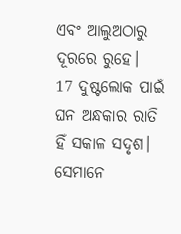ଏବଂ ଆଲୁଅଠାରୁ ଦୂରରେ ରୁହେ।
17 ଦୁଷ୍ଟଲୋକ ପାଇଁ ଘନ ଅନ୍ଧକାର ରାତି ହିଁ ସକାଳ ସଦୃଶ।
ସେମାନେ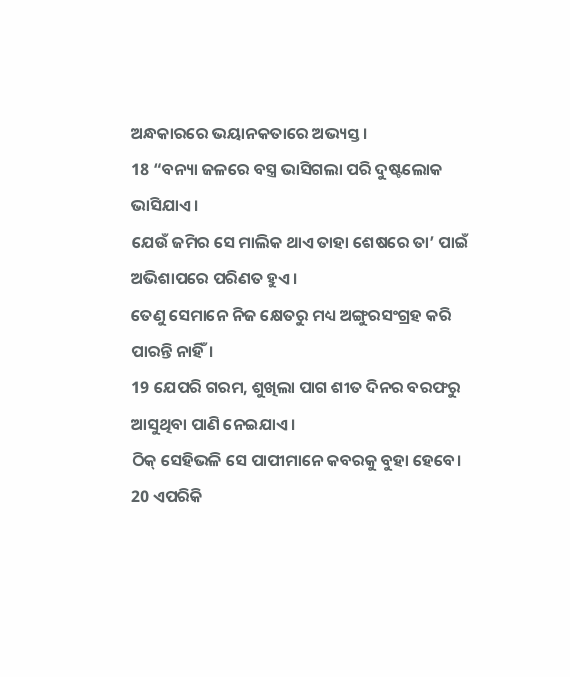ଅନ୍ଧକାରରେ ଭୟାନକତାରେ ଅଭ୍ୟସ୍ତ।
18 “ବନ୍ୟା ଜଳରେ ବସ୍ତ୍ର ଭାସିଗଲା ପରି ଦୁଷ୍ଟଲୋକ ଭାସିଯାଏ।
ଯେଉଁ ଜମିର ସେ ମାଲିକ ଥାଏ ତାହା ଶେଷରେ ତା’ ପାଇଁ ଅଭିଶାପରେ ପରିଣତ ହୁଏ।
ତେଣୁ ସେମାନେ ନିଜ କ୍ଷେତରୁ ମଧ୍ୟ ଅଙ୍ଗୁରସଂଗ୍ରହ କରି ପାରନ୍ତି ନାହିଁ।
19 ଯେପରି ଗରମ, ଶୁଖିଲା ପାଗ ଶୀତ ଦିନର ବରଫରୁ ଆସୁଥିବା ପାଣି ନେଇଯାଏ।
ଠିକ୍ ସେହିଭଳି ସେ ପାପୀମାନେ କବରକୁ ବୁହା ହେବେ।
20 ଏପରିକି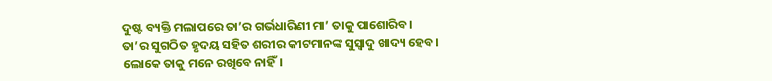ଦୁଷ୍ଟ ବ୍ୟକ୍ତି ମଲାପରେ ତା’ର ଗର୍ଭଧାରିଣୀ ମା’ ତାକୁ ପାଶୋରିବ।
ତା’ର ସୁଗଠିତ ହୃଦୟ ସହିତ ଶରୀର କୀଟମାନଙ୍କ ସୁସ୍ୱାଦୁ ଖାଦ୍ୟ ହେବ।
ଲୋକେ ତାକୁ ମନେ ରଖିବେ ନାହିଁ।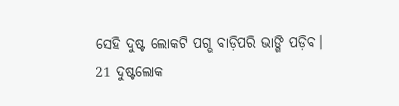ସେହି ଦୁଷ୍ଟ ଲୋକଟି ପଗ୍ଭ ବାଡ଼ିପରି ଭାଙ୍ଗି ପଡ଼ିବ।
21 ଦୁଷ୍ଟଲୋକ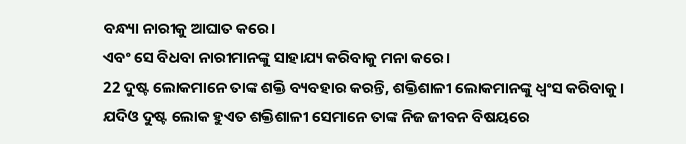ବନ୍ଧ୍ୟା ନାରୀକୁ ଆଘାତ କରେ।
ଏବଂ ସେ ବିଧବା ନାରୀମାନଙ୍କୁ ସାହାଯ୍ୟ କରିବାକୁ ମନା କରେ।
22 ଦୁଷ୍ଟ ଲୋକମାନେ ତାଙ୍କ ଶକ୍ତି ବ୍ୟବହାର କରନ୍ତି, ଶକ୍ତିଶାଳୀ ଲୋକମାନଙ୍କୁ ଧ୍ୱଂସ କରିବାକୁ।
ଯଦିଓ ଦୁଷ୍ଟ ଲୋକ ହୁଏତ ଶକ୍ତିଶାଳୀ ସେମାନେ ତାଙ୍କ ନିଜ ଜୀବନ ବିଷୟରେ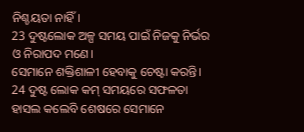ନିଶ୍ଚୟତା ନାହିଁ।
23 ଦୁଷ୍ଟଲୋକ ଅଳ୍ପ ସମୟ ପାଇଁ ନିଜକୁ ନିର୍ଭର ଓ ନିରାପଦ ମଣେ।
ସେମାନେ ଶକ୍ତିଶାଳୀ ହେବାକୁ ଚେଷ୍ଟା କରନ୍ତି।
24 ଦୁଷ୍ଟ ଲୋକ କମ୍ ସମୟରେ ସଫଳତା ହାସଲ କଲେବି ଶେଷରେ ସେମାନେ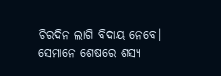ଚିରଦିନ ଲାଗି ବିଦାୟ ନେବେ।
ସେମାନେ ଶେଷରେ ଶସ୍ୟ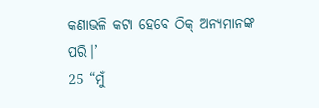କଣାଭଳି କଟା ହେବେ ଠିକ୍ ଅନ୍ୟମାନଙ୍କ ପରି।’
25 “ମୁଁ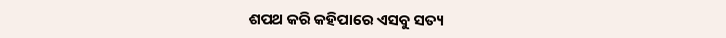ଶପଥ କରି କହିପାରେ ଏସବୁ ସତ୍ୟ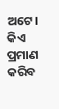ଅଟେ।
କିଏ ପ୍ରମାଣ କରିବ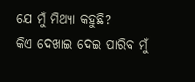ଯେ ମୁଁ ମିଥ୍ୟା କହୁଛି?
କିଏ ଦେଖାଇ ଦେଇ ପାରିବ ମୁଁ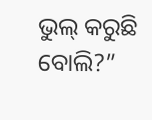ଭୁଲ୍ କରୁଛି ବୋଲି?”